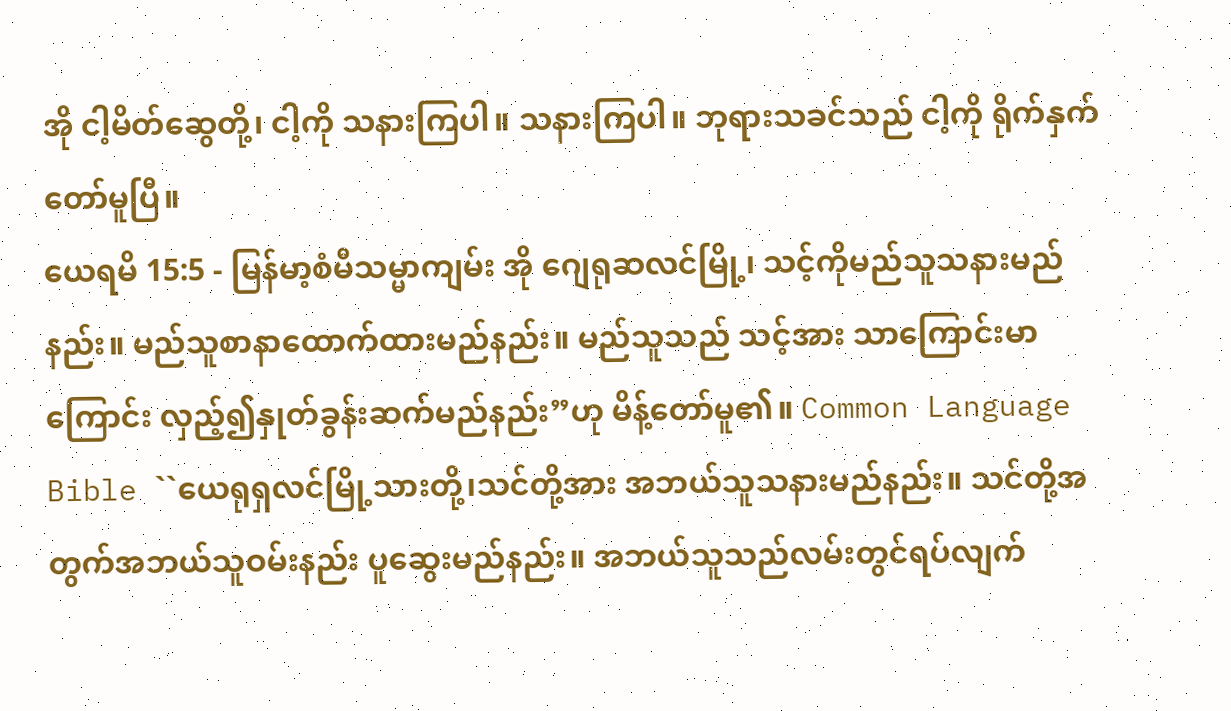အို ငါ့မိတ်ဆွေတို့၊ ငါ့ကို သနားကြပါ။ သနားကြပါ။ ဘုရားသခင်သည် ငါ့ကို ရိုက်နှက်တော်မူပြီ။
ယေရမိ 15:5 - မြန်မာ့စံမီသမ္မာကျမ်း အို ဂျေရုဆလင်မြို့၊ သင့်ကိုမည်သူသနားမည်နည်း။ မည်သူစာနာထောက်ထားမည်နည်း။ မည်သူသည် သင့်အား သာကြောင်းမာကြောင်း လှည့်၍နှုတ်ခွန်းဆက်မည်နည်း”ဟု မိန့်တော်မူ၏။ Common Language Bible ``ယေရုရှလင်မြို့သားတို့၊သင်တို့အား အဘယ်သူသနားမည်နည်း။ သင်တို့အတွက်အဘယ်သူဝမ်းနည်း ပူဆွေးမည်နည်း။ အဘယ်သူသည်လမ်းတွင်ရပ်လျက်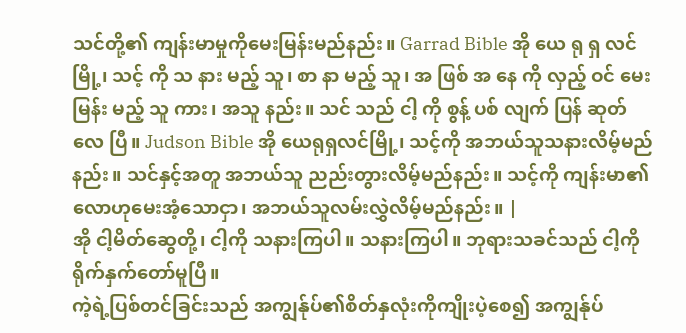သင်တို့၏ ကျန်းမာမှုကိုမေးမြန်းမည်နည်း။ Garrad Bible အို ယေ ရု ရှ လင် မြို့၊ သင့် ကို သ နား မည့် သူ၊ စာ နာ မည့် သူ၊ အ ဖြစ် အ နေ ကို လှည့် ဝင် မေး မြန်း မည့် သူ ကား၊ အသူ နည်း။ သင် သည် ငါ့ ကို စွန့် ပစ် လျက် ပြန် ဆုတ် လေ ပြီ။ Judson Bible အို ယေရုရှလင်မြို့၊ သင့်ကို အဘယ်သူသနားလိမ့်မည်နည်း။ သင်နှင့်အတူ အဘယ်သူ ညည်းတွားလိမ့်မည်နည်း။ သင့်ကို ကျန်းမာ၏လောဟုမေးအံ့သောငှာ၊ အဘယ်သူလမ်းလွှဲလိမ့်မည်နည်း။ |
အို ငါ့မိတ်ဆွေတို့၊ ငါ့ကို သနားကြပါ။ သနားကြပါ။ ဘုရားသခင်သည် ငါ့ကို ရိုက်နှက်တော်မူပြီ။
ကဲ့ရဲ့ပြစ်တင်ခြင်းသည် အကျွန်ုပ်၏စိတ်နှလုံးကိုကျိုးပဲ့စေ၍ အကျွန်ုပ်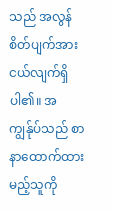သည် အလွန်စိတ်ပျက်အားငယ်လျက်ရှိပါ၏။ အကျွန်ုပ်သည် စာနာထောက်ထားမည့်သူကို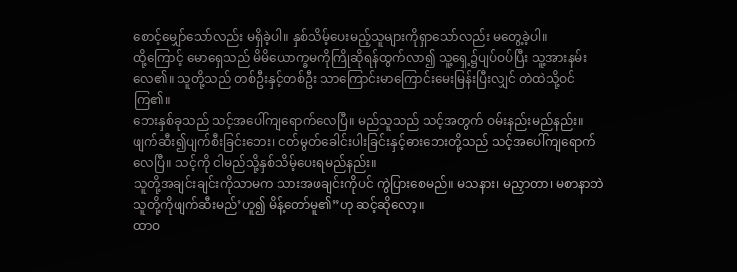စောင့်မျှော်သော်လည်း မရှိခဲ့ပါ။ နှစ်သိမ့်ပေးမည့်သူများကိုရှာသော်လည်း မတွေ့ခဲ့ပါ။
ထို့ကြောင့် မောရှေသည် မိမိယောက္ခမကိုကြိုဆိုရန်ထွက်လာ၍ သူ့ရှေ့၌ပျပ်ဝပ်ပြီး သူ့အားနမ်းလေ၏။ သူတို့သည် တစ်ဦးနှင့်တစ်ဦး သာကြောင်းမာကြောင်းမေးမြန်းပြီးလျှင် တဲထဲသို့ဝင်ကြ၏။
ဘေးနှစ်ခုသည် သင့်အပေါ်ကျရောက်လေပြီ။ မည်သူသည် သင့်အတွက် ဝမ်းနည်းမည်နည်း။ ဖျက်ဆီး၍ပျက်စီးခြင်းဘေး၊ ငတ်မွတ်ခေါင်းပါးခြင်းနှင့်ဓားဘေးတို့သည် သင့်အပေါ်ကျရောက်လေပြီ။ သင့်ကို ငါမည်သို့နှစ်သိမ့်ပေးရမည်နည်း။
သူတို့အချင်းချင်းကိုသာမက သားအဖချင်းကိုပင် ကွဲပြားစေမည်။ မသနား၊ မညှာတာ၊ မစာနာဘဲ သူတို့ကိုဖျက်ဆီးမည်’ဟူ၍ မိန့်တော်မူ၏”ဟု ဆင့်ဆိုလော့။
ထာဝ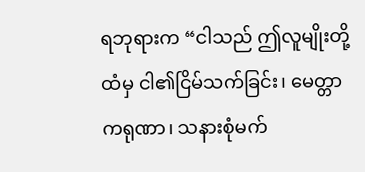ရဘုရားက “ငါသည် ဤလူမျိုးတို့ထံမှ ငါ၏ငြိမ်သက်ခြင်း၊ မေတ္တာကရုဏာ၊ သနားစုံမက်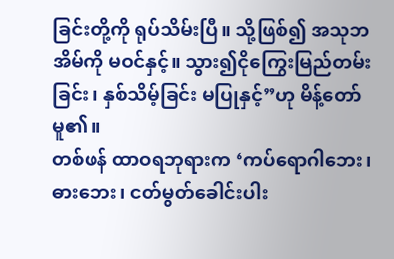ခြင်းတို့ကို ရုပ်သိမ်းပြီ။ သို့ဖြစ်၍ အသုဘအိမ်ကို မဝင်နှင့်။ သွား၍ငိုကြွေးမြည်တမ်းခြင်း၊ နှစ်သိမ့်ခြင်း မပြုနှင့်”ဟု မိန့်တော်မူ၏။
တစ်ဖန် ထာဝရဘုရားက ‘ကပ်ရောဂါဘေး၊ ဓားဘေး၊ ငတ်မွတ်ခေါင်းပါး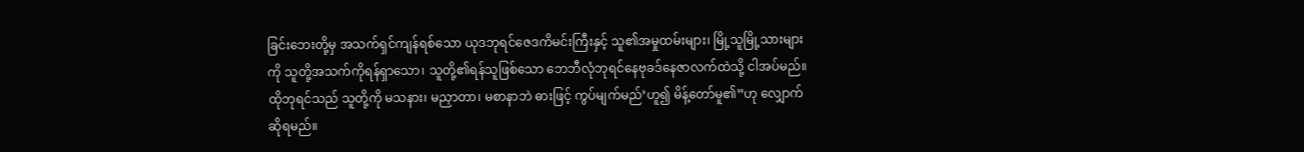ခြင်းဘေးတို့မှ အသက်ရှင်ကျန်ရစ်သော ယုဒဘုရင်ဇေဒကိမင်းကြီးနှင့် သူ၏အမှုထမ်းများ၊ မြို့သူမြို့သားများကို သူတို့အသက်ကိုရန်ရှာသော၊ သူတို့၏ရန်သူဖြစ်သော ဘေဘီလုံဘုရင်နေဗုခဒ်နေဇာလက်ထဲသို့ ငါအပ်မည်။ ထိုဘုရင်သည် သူတို့ကို မသနား၊ မညှာတာ၊ မစာနာဘဲ ဓားဖြင့် ကွပ်မျက်မည်’ဟူ၍ မိန့်တော်မူ၏”ဟု လျှောက်ဆိုရမည်။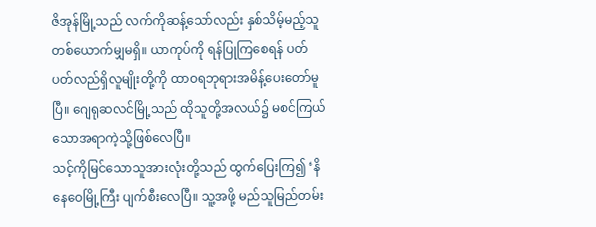ဇိအုန်မြို့သည် လက်ကိုဆန့်သော်လည်း နှစ်သိမ့်မည့်သူတစ်ယောက်မျှမရှိ။ ယာကုပ်ကို ရန်ပြုကြစေရန် ပတ်ပတ်လည်ရှိလူမျိုးတို့ကို ထာဝရဘုရားအမိန့်ပေးတော်မူပြီ။ ဂျေရုဆလင်မြို့သည် ထိုသူတို့အလယ်၌ မစင်ကြယ်သောအရာကဲ့သို့ဖြစ်လေပြီ။
သင့်ကိုမြင်သောသူအားလုံးတို့သည် ထွက်ပြေးကြ၍ ‘နိနေဝေမြို့ကြီး ပျက်စီးလေပြီ။ သူ့အဖို့ မည်သူမြည်တမ်း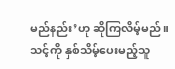မည်နည်း’ဟု ဆိုကြလိမ့်မည်။ သင့်ကို နှစ်သိမ့်ပေးမည့်သူ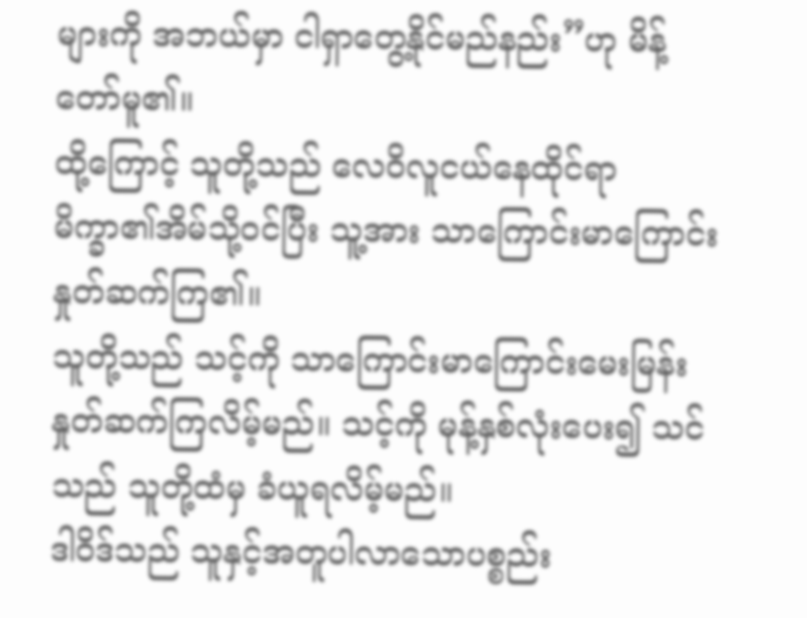များကို အဘယ်မှာ ငါရှာတွေ့နိုင်မည်နည်း”ဟု မိန့်တော်မူ၏။
ထို့ကြောင့် သူတို့သည် လေဝိလူငယ်နေထိုင်ရာ မိက္ခာ၏အိမ်သို့ဝင်ပြီး သူ့အား သာကြောင်းမာကြောင်းနှုတ်ဆက်ကြ၏။
သူတို့သည် သင့်ကို သာကြောင်းမာကြောင်းမေးမြန်းနှုတ်ဆက်ကြလိမ့်မည်။ သင့်ကို မုန့်နှစ်လုံးပေး၍ သင်သည် သူတို့ထံမှ ခံယူရလိမ့်မည်။
ဒါဝိဒ်သည် သူနှင့်အတူပါလာသောပစ္စည်း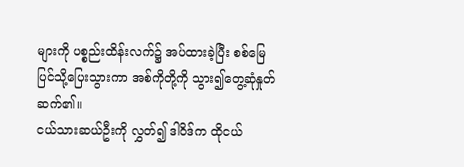များကို ပစ္စည်းထိန်းလက်၌ အပ်ထားခဲ့ပြီး စစ်မြေပြင်သို့ပြေးသွားကာ အစ်ကိုတို့ကို သွား၍တွေ့ဆုံနှုတ်ဆက်၏။
ငယ်သားဆယ်ဦးကို လွှတ်၍ ဒါဝိဒ်က ထိုငယ်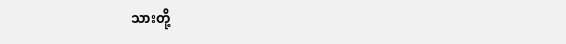သားတို့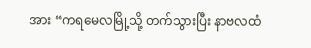အား “ကရမေလမြို့သို့ တက်သွားပြီး နာဗလထံ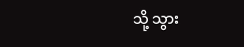သို့ သွား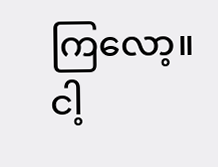ကြလော့။ ငါ့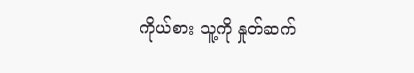ကိုယ်စား သူ့ကို နှုတ်ဆက်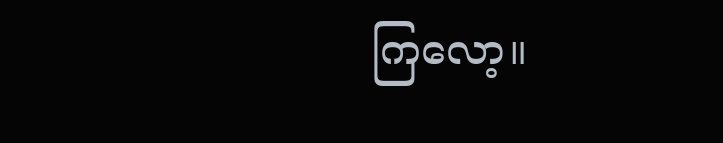ကြလော့။